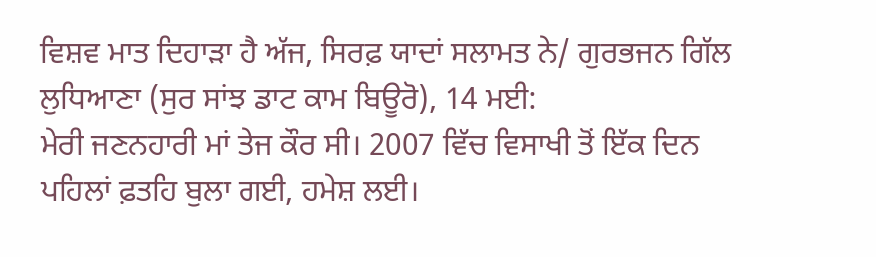ਵਿਸ਼ਵ ਮਾਤ ਦਿਹਾੜਾ ਹੈ ਅੱਜ, ਸਿਰਫ਼ ਯਾਦਾਂ ਸਲਾਮਤ ਨੇ/ ਗੁਰਭਜਨ ਗਿੱਲ
ਲੁਧਿਆਣਾ (ਸੁਰ ਸਾਂਝ ਡਾਟ ਕਾਮ ਬਿਊਰੋ), 14 ਮਈ:
ਮੇਰੀ ਜਣਨਹਾਰੀ ਮਾਂ ਤੇਜ ਕੌਰ ਸੀ। 2007 ਵਿੱਚ ਵਿਸਾਖੀ ਤੋਂ ਇੱਕ ਦਿਨ ਪਹਿਲਾਂ ਫ਼ਤਹਿ ਬੁਲਾ ਗਈ, ਹਮੇਸ਼ ਲਈ।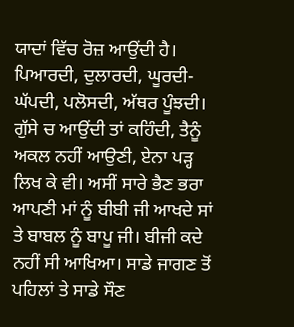ਯਾਦਾਂ ਵਿੱਚ ਰੋਜ਼ ਆਉਂਦੀ ਹੈ। ਪਿਆਰਦੀ, ਦੁਲਾਰਦੀ, ਘੂਰਦੀ-ਘੱਪਦੀ, ਪਲੋਸਦੀ, ਅੱਥਰ ਪੂੰਝਦੀ। ਗੁੱਸੇ ਚ ਆਉਂਦੀ ਤਾਂ ਕਹਿੰਦੀ, ਤੈਨੂੰ ਅਕਲ ਨਹੀਂ ਆਉਣੀ, ਏਨਾ ਪੜ੍ਹ ਲਿਖ ਕੇ ਵੀ। ਅਸੀਂ ਸਾਰੇ ਭੈਣ ਭਰਾ ਆਪਣੀ ਮਾਂ ਨੂੰ ਬੀਬੀ ਜੀ ਆਖਦੇ ਸਾਂ ਤੇ ਬਾਬਲ ਨੂੰ ਬਾਪੂ ਜੀ। ਬੀਜੀ ਕਦੇ ਨਹੀਂ ਸੀ ਆਖਿਆ। ਸਾਡੇ ਜਾਗਣ ਤੋਂ ਪਹਿਲਾਂ ਤੇ ਸਾਡੇ ਸੌਣ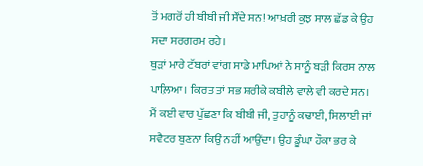ਤੋਂ ਮਗਰੋਂ ਹੀ ਬੀਬੀ ਜੀ ਸੌਂਦੇ ਸਨ! ਆਖ਼ਰੀ ਕੁਝ ਸਾਲ ਛੱਡ ਕੇ ਉਹ ਸਦਾ ਸਰਗਰਮ ਰਹੇ।
ਥੁੜਾਂ ਮਾਰੇ ਟੱਬਰਾਂ ਵਾਂਗ ਸਾਡੇ ਮਾਪਿਆਂ ਨੇ ਸਾਨੂੰ ਬੜੀ ਕਿਰਸ ਨਾਲ ਪਾਲ਼ਿਆ। ਕਿਰਤ ਤਾਂ ਸਭ ਸ਼ਰੀਕੇ ਕਬੀਲੇ ਵਾਲੇ ਵੀ ਕਰਦੇ ਸਨ। ਮੈਂ ਕਈ ਵਾਰ ਪੁੱਛਣਾ ਕਿ ਬੀਬੀ ਜੀ, ਤੁਹਾਨੂੰ ਕਢਾਈ, ਸਿਲਾਈ ਜਾਂ ਸਵੈਟਰ ਬੁਣਨਾ ਕਿਉਂ ਨਹੀਂ ਆਉਂਦਾ। ਉਹ ਡੂੰਘਾ ਹੌਕਾ ਭਰ ਕੇ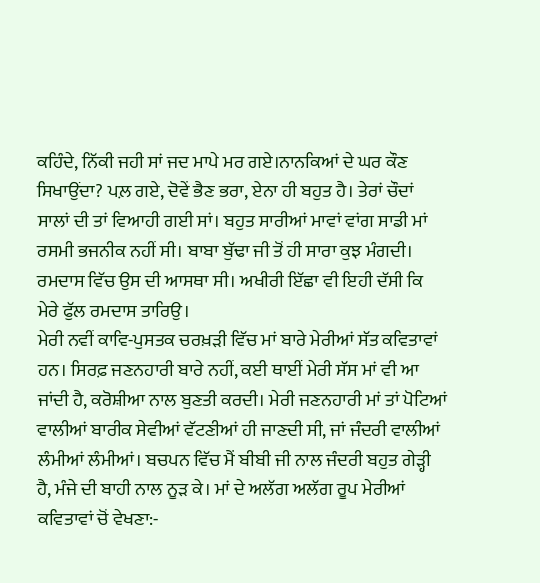ਕਹਿੰਦੇ, ਨਿੱਕੀ ਜਹੀ ਸਾਂ ਜਦ ਮਾਪੇ ਮਰ ਗਏ।ਨਾਨਕਿਆਂ ਦੇ ਘਰ ਕੌਣ ਸਿਖਾਉਂਦਾ? ਪਲ਼ ਗਏ, ਦੋਵੇਂ ਭੈਣ ਭਰਾ, ਏਨਾ ਹੀ ਬਹੁਤ ਹੈ। ਤੇਰਾਂ ਚੌਦਾਂ ਸਾਲਾਂ ਦੀ ਤਾਂ ਵਿਆਹੀ ਗਈ ਸਾਂ। ਬਹੁਤ ਸਾਰੀਆਂ ਮਾਵਾਂ ਵਾਂਗ ਸਾਡੀ ਮਾਂ ਰਸਮੀ ਭਜਨੀਕ ਨਹੀਂ ਸੀ। ਬਾਬਾ ਬੁੱਢਾ ਜੀ ਤੋਂ ਹੀ ਸਾਰਾ ਕੁਝ ਮੰਗਦੀ। ਰਮਦਾਸ ਵਿੱਚ ਉਸ ਦੀ ਆਸਥਾ ਸੀ। ਅਖੀਰੀ ਇੱਛਾ ਵੀ ਇਹੀ ਦੱਸੀ ਕਿ ਮੇਰੇ ਫੁੱਲ ਰਮਦਾਸ ਤਾਰਿਉ।
ਮੇਰੀ ਨਵੀਂ ਕਾਵਿ-ਪੁਸਤਕ ਚਰਖ਼ੜੀ ਵਿੱਚ ਮਾਂ ਬਾਰੇ ਮੇਰੀਆਂ ਸੱਤ ਕਵਿਤਾਵਾਂ ਹਨ। ਸਿਰਫ਼ ਜਣਨਹਾਰੀ ਬਾਰੇ ਨਹੀਂ, ਕਈ ਥਾਈਂ ਮੇਰੀ ਸੱਸ ਮਾਂ ਵੀ ਆ ਜਾਂਦੀ ਹੈ, ਕਰੋਸ਼ੀਆ ਨਾਲ ਬੁਣਤੀ ਕਰਦੀ। ਮੇਰੀ ਜਣਨਹਾਰੀ ਮਾਂ ਤਾਂ ਪੋਟਿਆਂ ਵਾਲੀਆਂ ਬਾਰੀਕ ਸੇਵੀਆਂ ਵੱਟਣੀਆਂ ਹੀ ਜਾਣਦੀ ਸੀ, ਜਾਂ ਜੰਦਰੀ ਵਾਲੀਆਂ ਲੰਮੀਆਂ ਲੰਮੀਆਂ। ਬਚਪਨ ਵਿੱਚ ਮੈਂ ਬੀਬੀ ਜੀ ਨਾਲ ਜੰਦਰੀ ਬਹੁਤ ਗੇੜ੍ਹੀ ਹੈ, ਮੰਜੇ ਦੀ ਬਾਹੀ ਨਾਲ ਨੂੜ ਕੇ। ਮਾਂ ਦੇ ਅਲੱਗ ਅਲੱਗ ਰੂਪ ਮੇਰੀਆਂ ਕਵਿਤਾਵਾਂ ਚੋਂ ਵੇਖਣਾ:-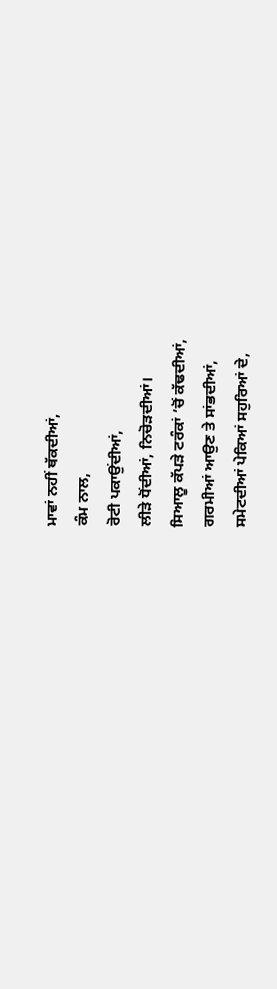ਮਾਵਾਂ ਨਹੀਂ ਥੱਕਦੀਆਂ,
ਕੰਮ ਨਾਲ,
ਰੋਟੀ ਪਕਾਉਂਦੀਆਂ,
ਲੀੜੇ ਧੋਂਦੀਆਂ, ਨਿਚੋੜਦੀਆਂ।
ਸਿਆਲੂ ਕੱਪੜੇ ਟਰੰਕਾਂ ’ਚੋਂ ਕੱਢਦੀਆਂ,
ਗਰਮੀਆਂ ਆਉਣ ਤੇ ਸਾਂਭਦੀਆਂ,
ਸਮੇਟਦੀਆਂ ਪੇਕਿਆਂ ਸਹੁਰਿਆਂ ਦੇ,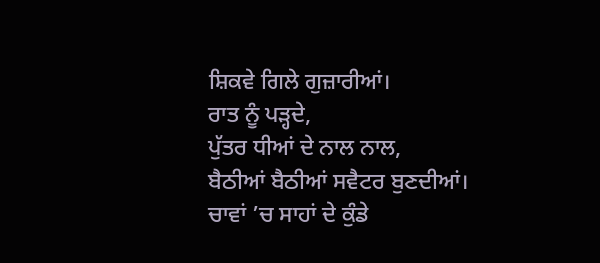ਸ਼ਿਕਵੇ ਗਿਲੇ ਗੁਜ਼ਾਰੀਆਂ।
ਰਾਤ ਨੂੰ ਪੜ੍ਹਦੇ,
ਪੁੱਤਰ ਧੀਆਂ ਦੇ ਨਾਲ ਨਾਲ,
ਬੈਠੀਆਂ ਬੈਠੀਆਂ ਸਵੈਟਰ ਬੁਣਦੀਆਂ।
ਚਾਵਾਂ ’ਚ ਸਾਹਾਂ ਦੇ ਕੁੰਡੇ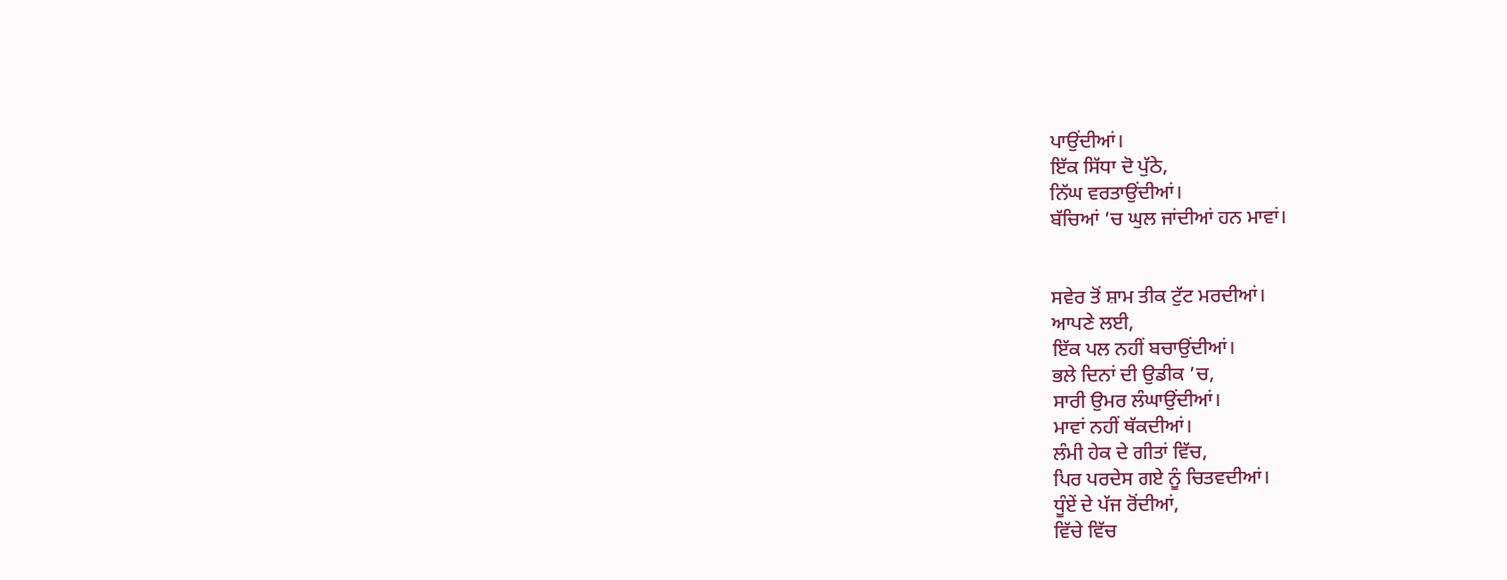ਪਾਉਂਦੀਆਂ।
ਇੱਕ ਸਿੱਧਾ ਦੋ ਪੁੱਠੇ,
ਨਿੱਘ ਵਰਤਾਉਂਦੀਆਂ।
ਬੱਚਿਆਂ ’ਚ ਘੁਲ ਜਾਂਦੀਆਂ ਹਨ ਮਾਵਾਂ।


ਸਵੇਰ ਤੋਂ ਸ਼ਾਮ ਤੀਕ ਟੁੱਟ ਮਰਦੀਆਂ।
ਆਪਣੇ ਲਈ,
ਇੱਕ ਪਲ ਨਹੀਂ ਬਚਾਉਂਦੀਆਂ।
ਭਲੇ ਦਿਨਾਂ ਦੀ ਉਡੀਕ ’ਚ,
ਸਾਰੀ ਉਮਰ ਲੰਘਾਉਂਦੀਆਂ।
ਮਾਵਾਂ ਨਹੀਂ ਥੱਕਦੀਆਂ।
ਲੰਮੀ ਹੇਕ ਦੇ ਗੀਤਾਂ ਵਿੱਚ,
ਪਿਰ ਪਰਦੇਸ ਗਏ ਨੂੰ ਚਿਤਵਦੀਆਂ।
ਧੂੰਏਂ ਦੇ ਪੱਜ ਰੋਂਦੀਆਂ,
ਵਿੱਚੇ ਵਿੱਚ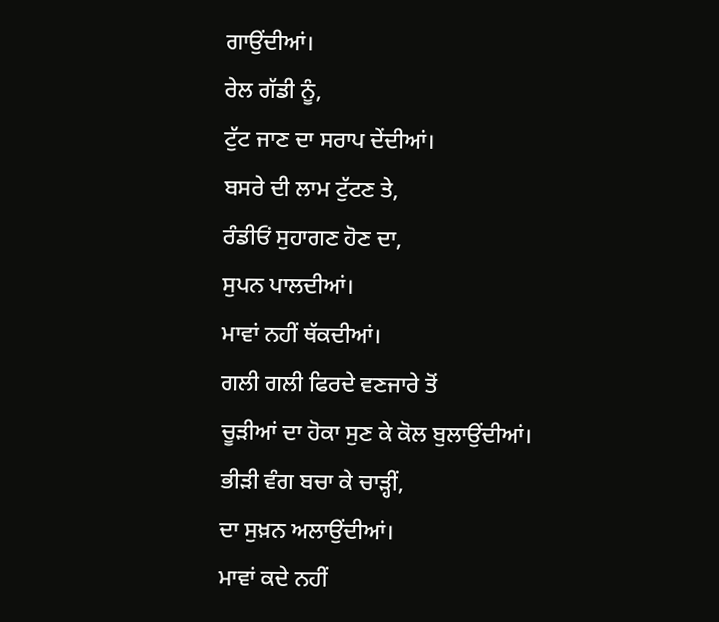ਗਾਉਂਦੀਆਂ।
ਰੇਲ ਗੱਡੀ ਨੂੰ,
ਟੁੱਟ ਜਾਣ ਦਾ ਸਰਾਪ ਦੇਂਦੀਆਂ।
ਬਸਰੇ ਦੀ ਲਾਮ ਟੁੱਟਣ ਤੇ,
ਰੰਡੀਓਂ ਸੁਹਾਗਣ ਹੋਣ ਦਾ,
ਸੁਪਨ ਪਾਲਦੀਆਂ।
ਮਾਵਾਂ ਨਹੀਂ ਥੱਕਦੀਆਂ।
ਗਲੀ ਗਲੀ ਫਿਰਦੇ ਵਣਜਾਰੇ ਤੋਂ
ਚੂੜੀਆਂ ਦਾ ਹੋਕਾ ਸੁਣ ਕੇ ਕੋਲ ਬੁਲਾਉਂਦੀਆਂ।
ਭੀੜੀ ਵੰਗ ਬਚਾ ਕੇ ਚਾੜ੍ਹੀਂ,
ਦਾ ਸੁਖ਼ਨ ਅਲਾਉਂਦੀਆਂ।
ਮਾਵਾਂ ਕਦੇ ਨਹੀਂ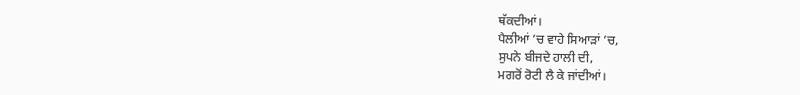ਥੱਕਦੀਆਂ।
ਪੈਲੀਆਂ ’ਚ ਵਾਹੇ ਸਿਆੜਾਂ ’ਚ,
ਸੁਪਨੇ ਬੀਜਦੇ ਹਾਲੀ ਦੀ,
ਮਗਰੋਂ ਰੋਟੀ ਲੈ ਕੇ ਜਾਂਦੀਆਂ।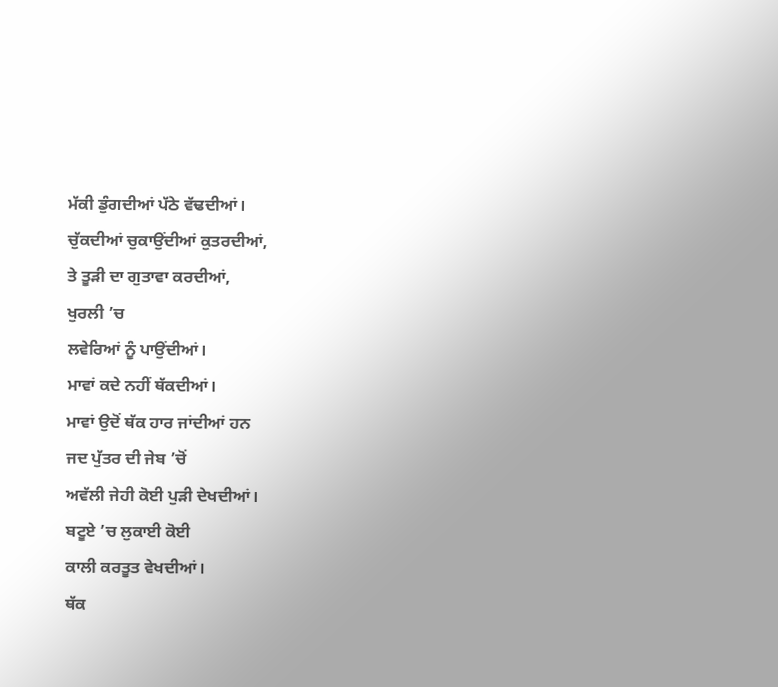ਮੱਕੀ ਡੁੰਗਦੀਆਂ ਪੱਠੇ ਵੱਢਦੀਆਂ।
ਚੁੱਕਦੀਆਂ ਚੁਕਾਉਂਦੀਆਂ ਕੁਤਰਦੀਆਂ,
ਤੇ ਤੂੜੀ ਦਾ ਗੁਤਾਵਾ ਕਰਦੀਆਂ,
ਖੁਰਲੀ ’ਚ
ਲਵੇਰਿਆਂ ਨੂੰ ਪਾਉਂਦੀਆਂ।
ਮਾਵਾਂ ਕਦੇ ਨਹੀਂ ਥੱਕਦੀਆਂ।
ਮਾਵਾਂ ਉਦੋਂ ਥੱਕ ਹਾਰ ਜਾਂਦੀਆਂ ਹਨ
ਜਦ ਪੁੱਤਰ ਦੀ ਜੇਬ ’ਚੋਂ
ਅਵੱਲੀ ਜੇਹੀ ਕੋਈ ਪੁੜੀ ਦੇਖਦੀਆਂ।
ਬਟੂਏ ’ਚ ਲੁਕਾਈ ਕੋਈ
ਕਾਲੀ ਕਰਤੂਤ ਵੇਖਦੀਆਂ।
ਥੱਕ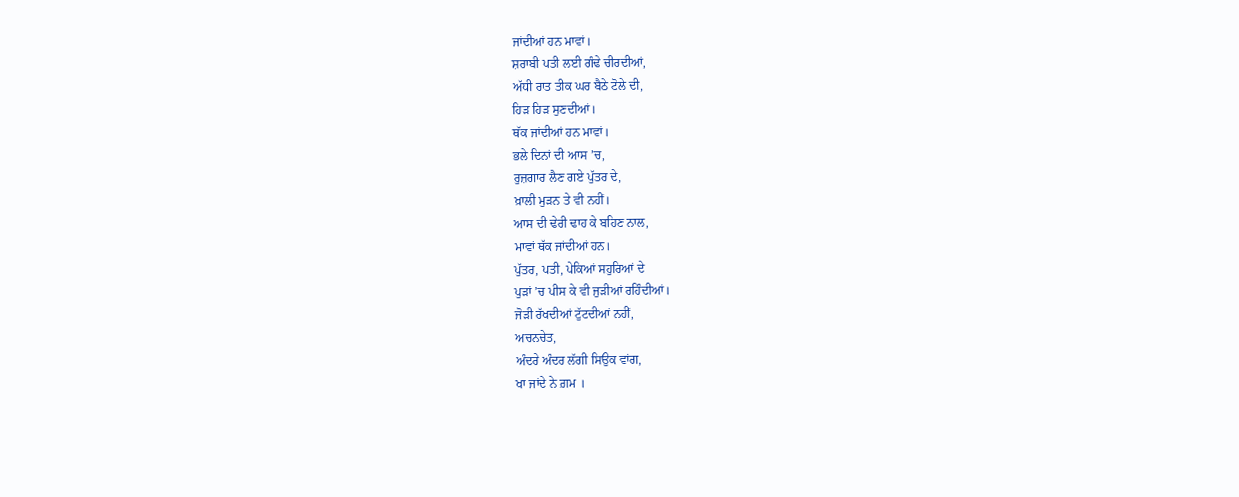ਜਾਂਦੀਆਂ ਹਨ ਮਾਵਾਂ।
ਸ਼ਰਾਬੀ ਪਤੀ ਲਈ ਗੰਢੇ ਚੀਰਦੀਆਂ,
ਅੱਧੀ ਰਾਤ ਤੀਕ ਘਰ ਬੈਠੇ ਟੋਲੇ ਦੀ,
ਹਿੜ ਹਿੜ ਸੁਣਦੀਆਂ।
ਥੱਕ ਜਾਂਦੀਆਂ ਹਨ ਮਾਵਾਂ।
ਭਲੇ ਦਿਨਾਂ ਦੀ ਆਸ ’ਚ,
ਰੁਜ਼ਗਾਰ ਲੈਣ ਗਏ ਪੁੱਤਰ ਦੇ,
ਖ਼ਾਲੀ ਮੁੜਨ ਤੇ ਵੀ ਨਹੀਂ।
ਆਸ ਦੀ ਢੇਰੀ ਢਾਹ ਕੇ ਬਹਿਣ ਨਾਲ,
ਮਾਵਾਂ ਥੱਕ ਜਾਂਦੀਆਂ ਹਨ।
ਪੁੱਤਰ, ਪਤੀ, ਪੇਕਿਆਂ ਸਹੁਰਿਆਂ ਦੇ
ਪੁੜਾਂ ’ਚ ਪੀਸ ਕੇ ਵੀ ਜੁੜੀਆਂ ਰਹਿੰਦੀਆਂ।
ਜੋੜੀ ਰੱਖਦੀਆਂ ਟੁੱਟਦੀਆਂ ਨਹੀਂ,
ਅਚਨਚੇਤ,
ਅੰਦਰੇ ਅੰਦਰ ਲੱਗੀ ਸਿਉਕ ਵਾਂਗ,
ਖਾ ਜਾਂਦੇ ਨੇ ਗ਼ਮ ।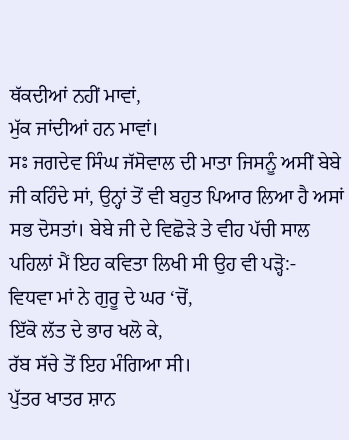ਥੱਕਦੀਆਂ ਨਹੀਂ ਮਾਵਾਂ,
ਮੁੱਕ ਜਾਂਦੀਆਂ ਹਨ ਮਾਵਾਂ।
ਸਃ ਜਗਦੇਵ ਸਿੰਘ ਜੱਸੋਵਾਲ ਦੀ ਮਾਤਾ ਜਿਸਨੂੰ ਅਸੀਂ ਬੇਬੇ ਜੀ ਕਹਿੰਦੇ ਸਾਂ, ਉਨ੍ਹਾਂ ਤੋਂ ਵੀ ਬਹੁਤ ਪਿਆਰ ਲਿਆ ਹੈ ਅਸਾਂ ਸਭ ਦੋਸਤਾਂ। ਬੇਬੇ ਜੀ ਦੇ ਵਿਛੋੜੇ ਤੇ ਵੀਹ ਪੱਚੀ ਸਾਲ ਪਹਿਲਾਂ ਮੈਂ ਇਹ ਕਵਿਤਾ ਲਿਖੀ ਸੀ ਉਹ ਵੀ ਪੜ੍ਹੋ:-
ਵਿਧਵਾ ਮਾਂ ਨੇ ਗੁਰੂ ਦੇ ਘਰ ‘ਚੋਂ,
ਇੱਕੋ ਲੱਤ ਦੇ ਭਾਰ ਖਲੋ ਕੇ,
ਰੱਬ ਸੱਚੇ ਤੋਂ ਇਹ ਮੰਗਿਆ ਸੀ।
ਪੁੱਤਰ ਖਾਤਰ ਸ਼ਾਨ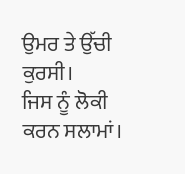ਉਮਰ ਤੇ ਉੱਚੀ ਕੁਰਸੀ।
ਜਿਸ ਨੂੰ ਲੋਕੀ ਕਰਨ ਸਲਾਮਾਂ।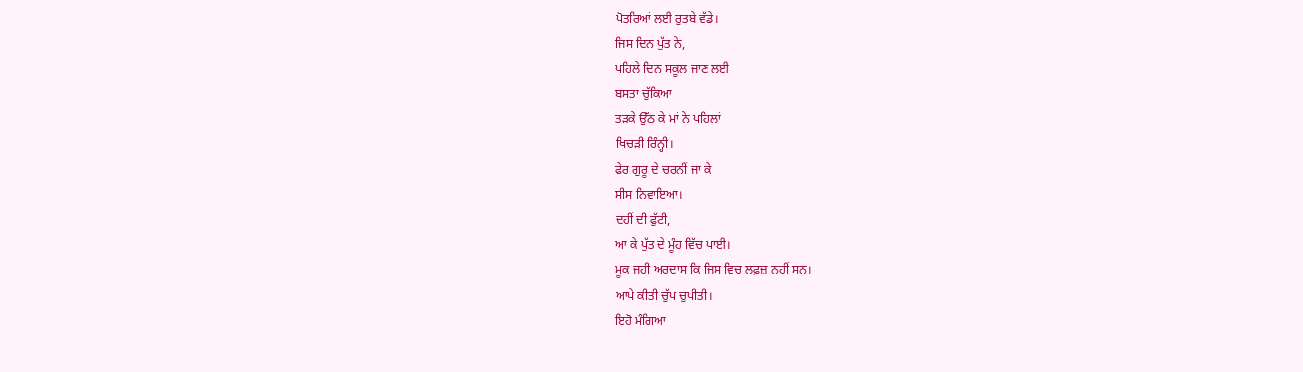ਪੋਤਰਿਆਂ ਲਈ ਰੁਤਬੇ ਵੱਡੇ।
ਜਿਸ ਦਿਨ ਪੁੱਤ ਨੇ,
ਪਹਿਲੇ ਦਿਨ ਸਕੂਲ ਜਾਣ ਲਈ
ਬਸਤਾ ਚੁੱਕਿਆ
ਤੜਕੇ ਉੱਠ ਕੇ ਮਾਂ ਨੇ ਪਹਿਲਾਂ
ਖਿਚੜੀ ਰਿੰਨ੍ਹੀ।
ਫੇਰ ਗੁਰੂ ਦੇ ਚਰਨੀਂ ਜਾ ਕੇ
ਸੀਸ ਨਿਵਾਇਆ।
ਦਹੀਂ ਦੀ ਫੁੱਟੀ,
ਆ ਕੇ ਪੁੱਤ ਦੇ ਮੂੰਹ ਵਿੱਚ ਪਾਈ।
ਮੂਕ ਜਹੀ ਅਰਦਾਸ ਕਿ ਜਿਸ ਵਿਚ ਲਫ਼ਜ਼ ਨਹੀਂ ਸਨ।
ਆਪੇ ਕੀਤੀ ਚੁੱਪ ਚੁਪੀਤੀ।
ਇਹੋ ਮੰਗਿਆ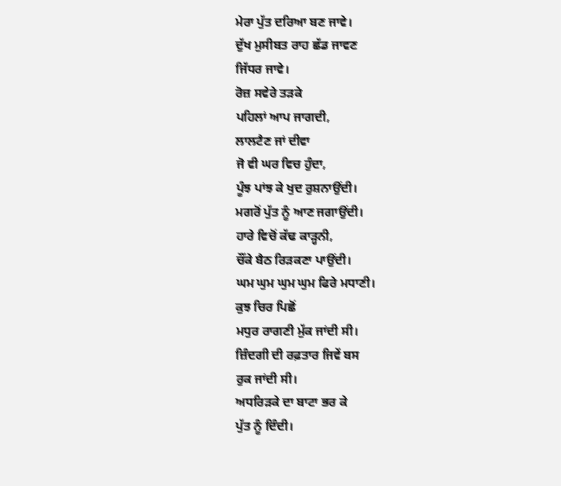ਮੇਰਾ ਪੁੱਤ ਦਰਿਆ ਬਣ ਜਾਵੇ।
ਦੁੱਖ ਮੁਸੀਬਤ ਰਾਹ ਛੱਡ ਜਾਵਣ
ਜਿੱਧਰ ਜਾਵੇ।
ਰੋਜ਼ ਸਵੇਰੇ ਤੜਕੇ
ਪਹਿਲਾਂ ਆਪ ਜਾਗਦੀ,
ਲਾਲਟੈਣ ਜਾਂ ਦੀਵਾ
ਜੋ ਵੀ ਘਰ ਵਿਚ ਹੁੰਦਾ,
ਪੂੰਝ ਪਾਂਝ ਕੇ ਖੁਦ ਰੁਸ਼ਨਾਉਂਦੀ।
ਮਗਰੋਂ ਪੁੱਤ ਨੂੰ ਆਣ ਜਗਾਉਂਦੀ।
ਹਾਰੇ ਵਿਚੋਂ ਕੱਢ ਕਾੜ੍ਹਨੀ,
ਚੌਂਕੇ ਬੈਠ ਰਿੜਕਣਾ ਪਾਉਂਦੀ।
ਘਮ ਘੁਮ ਘੁਮ ਘੁਮ ਫਿਰੇ ਮਧਾਣੀ।
ਕੁਝ ਚਿਰ ਪਿਛੋਂ
ਮਧੁਰ ਰਾਗਣੀ ਮੁੱਕ ਜਾਂਦੀ ਸੀ।
ਜ਼ਿੰਦਗੀ ਦੀ ਰਫ਼ਤਾਰ ਜਿਵੇਂ ਬਸ
ਰੁਕ ਜਾਂਦੀ ਸੀ।
ਅਧਰਿੜਕੇ ਦਾ ਬਾਟਾ ਭਰ ਕੇ
ਪੁੱਤ ਨੂੰ ਦਿੰਦੀ।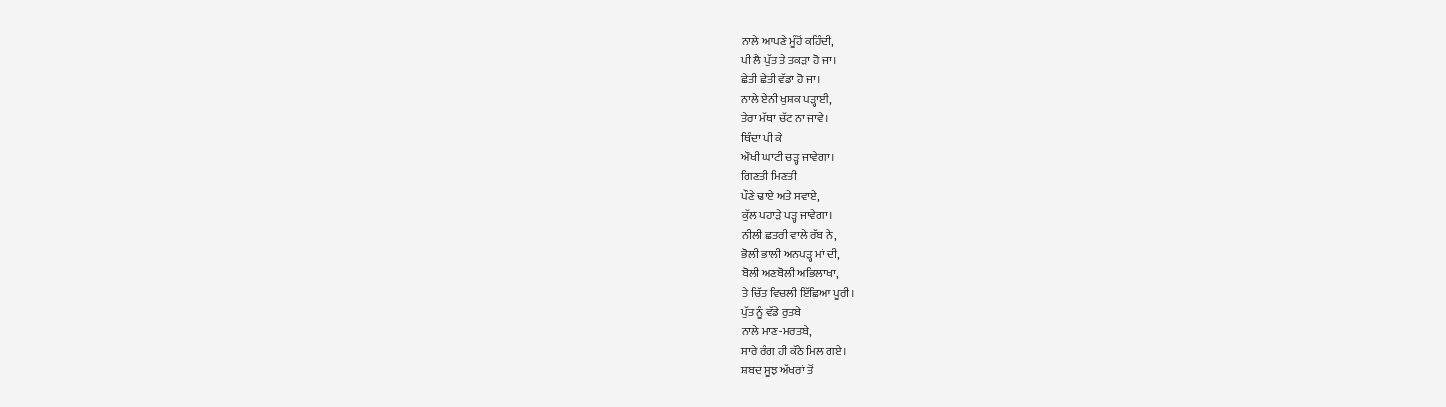ਨਾਲੇ ਆਪਣੇ ਮੂੰਹੋਂ ਕਹਿੰਦੀ,
ਪੀ ਲੈ ਪੁੱਤ ਤੇ ਤਕੜਾ ਹੋ ਜਾ।
ਛੇਤੀ ਛੇਤੀ ਵੱਡਾ ਹੋ ਜਾ।
ਨਾਲੇ ਏਨੀ ਖੁਸ਼ਕ ਪੜ੍ਹਾਈ,
ਤੇਰਾ ਮੱਥਾ ਚੱਟ ਨਾ ਜਾਵੇ।
ਥਿੰਦਾ ਪੀ ਕੇ
ਔਖੀ ਘਾਟੀ ਚੜ੍ਹ ਜਾਵੇਗਾ।
ਗਿਣਤੀ ਮਿਣਤੀ
ਪੌਣੇ ਢਾਏ ਅਤੇ ਸਵਾਏ,
ਕੁੱਲ ਪਹਾੜੇ ਪੜ੍ਹ ਜਾਵੇਗਾ।
ਨੀਲੀ ਛਤਰੀ ਵਾਲੇ ਰੱਬ ਨੇ,
ਭੋਲੀ ਭਾਲੀ ਅਨਪੜ੍ਹ ਮਾਂ ਦੀ,
ਬੋਲੀ ਅਣਬੋਲੀ ਅਭਿਲਾਖਾ,
ਤੇ ਚਿੱਤ ਵਿਚਲੀ ਇੱਛਿਆ ਪੂਰੀ।
ਪੁੱਤ ਨੂੰ ਵੱਡੇ ਰੁਤਬੇ
ਨਾਲੇ ਮਾਣ-ਮਰਤਬੇ,
ਸਾਰੇ ਰੰਗ ਹੀ ਕੱਠੇ ਮਿਲ ਗਏ।
ਸ਼ਬਦ ਸੂਝ ਅੱਖਰਾਂ ਤੋਂ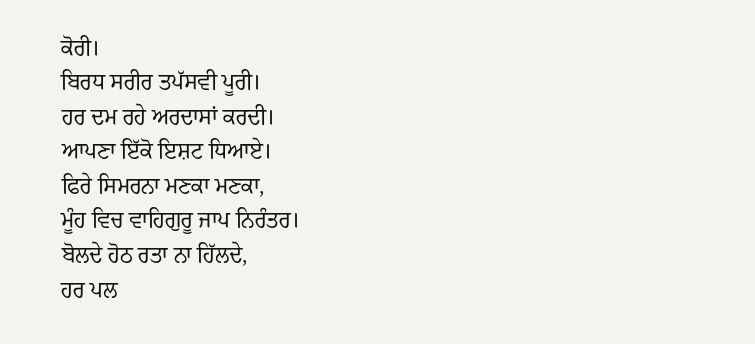ਕੋਰੀ।
ਬਿਰਧ ਸਰੀਰ ਤਪੱਸਵੀ ਪੂਰੀ।
ਹਰ ਦਮ ਰਹੇ ਅਰਦਾਸਾਂ ਕਰਦੀ।
ਆਪਣਾ ਇੱਕੋ ਇਸ਼ਟ ਧਿਆਏ।
ਫਿਰੇ ਸਿਮਰਨਾ ਮਣਕਾ ਮਣਕਾ,
ਮੂੰਹ ਵਿਚ ਵਾਹਿਗੁਰੂ ਜਾਪ ਨਿਰੰਤਰ।
ਬੋਲਦੇ ਹੋਠ ਰਤਾ ਨਾ ਹਿੱਲਦੇ,
ਹਰ ਪਲ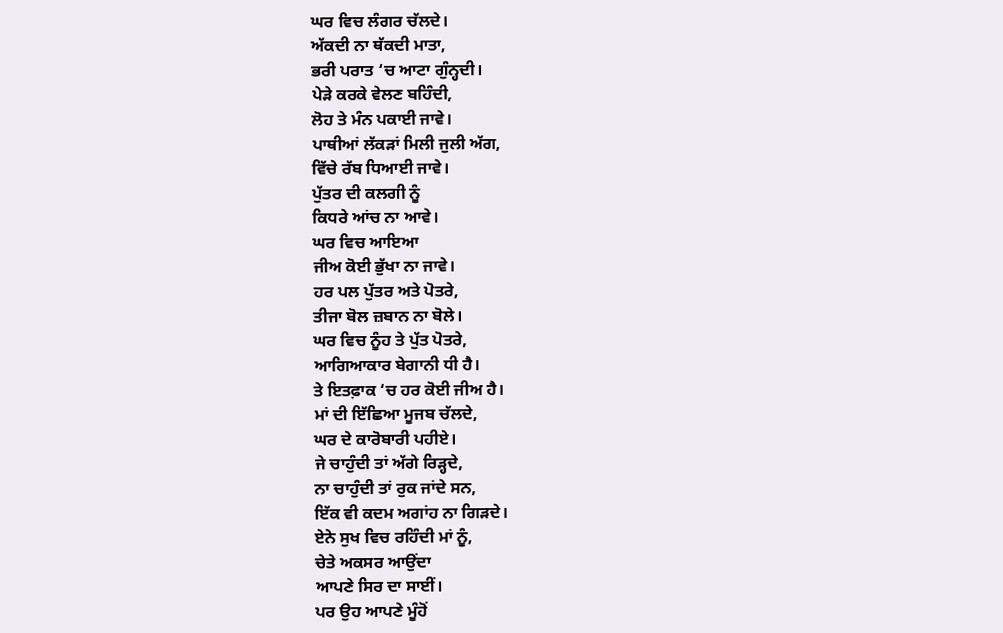ਘਰ ਵਿਚ ਲੰਗਰ ਚੱਲਦੇ।
ਅੱਕਦੀ ਨਾ ਥੱਕਦੀ ਮਾਤਾ,
ਭਰੀ ਪਰਾਤ ‘ਚ ਆਟਾ ਗੁੰਨ੍ਹਦੀ।
ਪੇੜੇ ਕਰਕੇ ਵੇਲਣ ਬਹਿੰਦੀ,
ਲੋਹ ਤੇ ਮੰਨ ਪਕਾਈ ਜਾਵੇ।
ਪਾਥੀਆਂ ਲੱਕੜਾਂ ਮਿਲੀ ਜੁਲੀ ਅੱਗ,
ਵਿੱਚੇ ਰੱਬ ਧਿਆਈ ਜਾਵੇ।
ਪੁੱਤਰ ਦੀ ਕਲਗੀ ਨੂੰ
ਕਿਧਰੇ ਆਂਚ ਨਾ ਆਵੇ।
ਘਰ ਵਿਚ ਆਇਆ
ਜੀਅ ਕੋਈ ਭੁੱਖਾ ਨਾ ਜਾਵੇ।
ਹਰ ਪਲ ਪੁੱਤਰ ਅਤੇ ਪੋਤਰੇ,
ਤੀਜਾ ਬੋਲ ਜ਼ਬਾਨ ਨਾ ਬੋਲੇ।
ਘਰ ਵਿਚ ਨੂੰਹ ਤੇ ਪੁੱਤ ਪੋਤਰੇ,
ਆਗਿਆਕਾਰ ਬੇਗਾਨੀ ਧੀ ਹੈ।
ਤੇ ਇਤਫ਼ਾਕ ‘ਚ ਹਰ ਕੋਈ ਜੀਅ ਹੈ।
ਮਾਂ ਦੀ ਇੱਛਿਆ ਮੂਜਬ ਚੱਲਦੇ,
ਘਰ ਦੇ ਕਾਰੋਬਾਰੀ ਪਹੀਏ।
ਜੇ ਚਾਹੁੰਦੀ ਤਾਂ ਅੱਗੇ ਰਿੜ੍ਹਦੇ,
ਨਾ ਚਾਹੁੰਦੀ ਤਾਂ ਰੁਕ ਜਾਂਦੇ ਸਨ,
ਇੱਕ ਵੀ ਕਦਮ ਅਗਾਂਹ ਨਾ ਗਿੜਦੇ।
ਏਨੇ ਸੁਖ ਵਿਚ ਰਹਿੰਦੀ ਮਾਂ ਨੂੰ,
ਚੇਤੇ ਅਕਸਰ ਆਉਂਦਾ
ਆਪਣੇ ਸਿਰ ਦਾ ਸਾਈਂ।
ਪਰ ਉਹ ਆਪਣੇ ਮੂੰਹੋਂ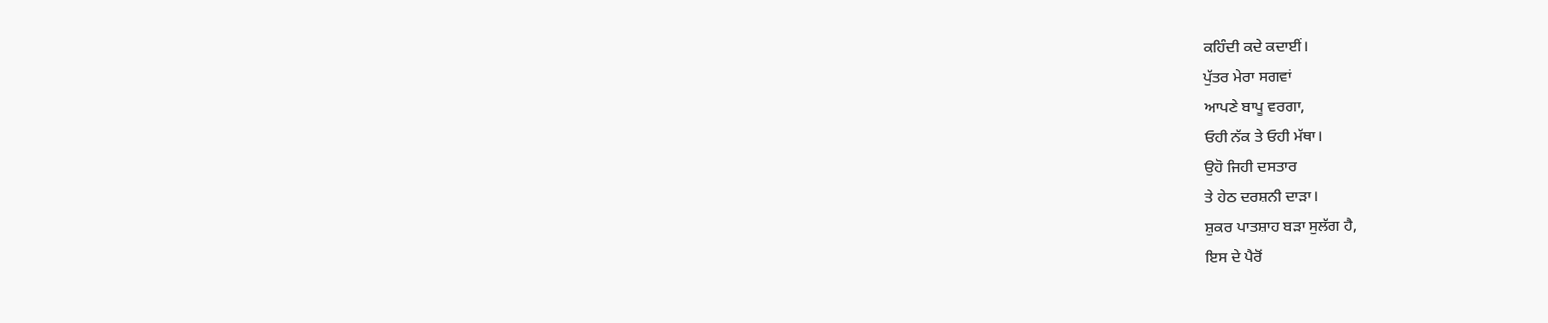ਕਹਿੰਦੀ ਕਦੇ ਕਦਾਈਂ।
ਪੁੱਤਰ ਮੇਰਾ ਸਗਵਾਂ
ਆਪਣੇ ਬਾਪੂ ਵਰਗਾ,
ਓਹੀ ਨੱਕ ਤੇ ਓਹੀ ਮੱਥਾ।
ਉਹੋ ਜਿਹੀ ਦਸਤਾਰ
ਤੇ ਹੇਠ ਦਰਸ਼ਨੀ ਦਾੜਾ।
ਸ਼ੁਕਰ ਪਾਤਸ਼ਾਹ ਬੜਾ ਸੁਲੱਗ ਹੈ,
ਇਸ ਦੇ ਪੈਰੋਂ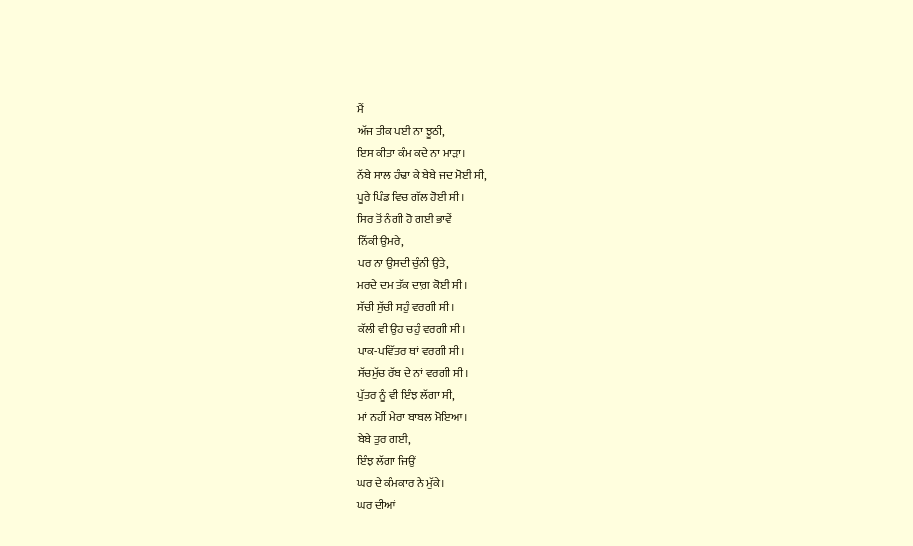ਮੈਂ
ਅੱਜ ਤੀਕ ਪਈ ਨਾ ਝੂਠੀ,
ਇਸ ਕੀਤਾ ਕੰਮ ਕਦੇ ਨਾ ਮਾੜਾ।
ਨੱਬੇ ਸਾਲ ਹੰਢਾ ਕੇ ਬੇਬੇ ਜਦ ਮੋਈ ਸੀ,
ਪੂਰੇ ਪਿੰਡ ਵਿਚ ਗੱਲ ਹੋਈ ਸੀ।
ਸਿਰ ਤੋਂ ਨੰਗੀ ਹੋ ਗਈ ਭਾਵੇਂ
ਨਿੱਕੀ ਉਮਰੇ,
ਪਰ ਨਾ ਉਸਦੀ ਚੁੰਨੀ ਉਤੇ,
ਮਰਦੇ ਦਮ ਤੱਕ ਦਾਗ਼ ਕੋਈ ਸੀ।
ਸੱਚੀ ਸੁੱਚੀ ਸਹੁੰ ਵਰਗੀ ਸੀ।
ਕੱਲੀ ਵੀ ਉਹ ਚਹੁੰ ਵਰਗੀ ਸੀ।
ਪਾਕ-ਪਵਿੱਤਰ ਥਾਂ ਵਰਗੀ ਸੀ।
ਸੱਚਮੁੱਚ ਰੱਬ ਦੇ ਨਾਂ ਵਰਗੀ ਸੀ।
ਪੁੱਤਰ ਨੂੰ ਵੀ ਇੰਝ ਲੱਗਾ ਸੀ,
ਮਾਂ ਨਹੀਂ ਮੇਰਾ ਬਾਬਲ ਮੋਇਆ।
ਬੇਬੇ ਤੁਰ ਗਈ,
ਇੰਝ ਲੱਗਾ ਜਿਉਂ
ਘਰ ਦੇ ਕੰਮਕਾਰ ਨੇ ਮੁੱਕੇ।
ਘਰ ਦੀਆਂ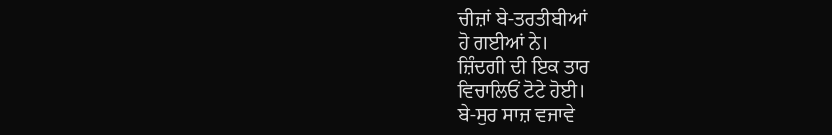ਚੀਜ਼ਾਂ ਬੇ-ਤਰਤੀਬੀਆਂ
ਹੋ ਗਈਆਂ ਨੇ।
ਜ਼ਿੰਦਗੀ ਦੀ ਇਕ ਤਾਰ
ਵਿਚਾਲਿਓਂ ਟੋਟੇ ਹੋਈ।
ਬੇ-ਸੁਰ ਸਾਜ਼ ਵਜਾਵੇ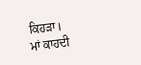ਕਿਹੜਾ।
ਮਾਂ ਕਾਹਦੀ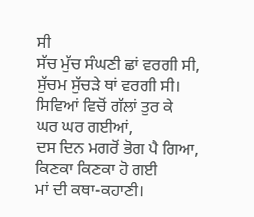ਸੀ
ਸੱਚ ਮੁੱਚ ਸੰਘਣੀ ਛਾਂ ਵਰਗੀ ਸੀ,
ਸੁੱਚਮ ਸੁੱਚੜੇ ਥਾਂ ਵਰਗੀ ਸੀ।
ਸਿਵਿਆਂ ਵਿਚੋਂ ਗੱਲਾਂ ਤੁਰ ਕੇ
ਘਰ ਘਰ ਗਈਆਂ,
ਦਸ ਦਿਨ ਮਗਰੋਂ ਭੋਗ ਪੈ ਗਿਆ,
ਕਿਣਕਾ ਕਿਣਕਾ ਹੋ ਗਈ
ਮਾਂ ਦੀ ਕਥਾ-ਕਹਾਣੀ।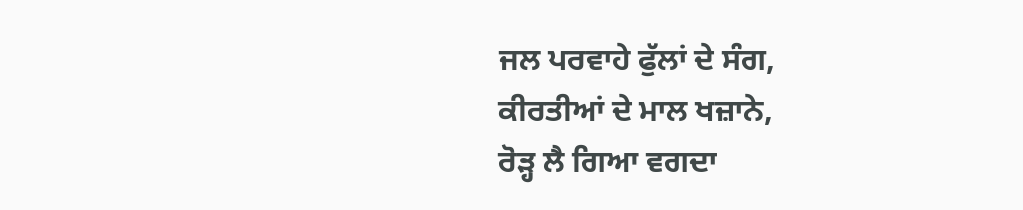ਜਲ ਪਰਵਾਹੇ ਫੁੱਲਾਂ ਦੇ ਸੰਗ,
ਕੀਰਤੀਆਂ ਦੇ ਮਾਲ ਖਜ਼ਾਨੇ,
ਰੋੜ੍ਹ ਲੈ ਗਿਆ ਵਗਦਾ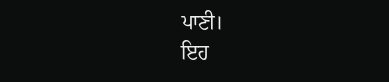ਪਾਣੀ।
ਇਹ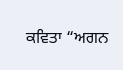ਕਵਿਤਾ “ਅਗਨ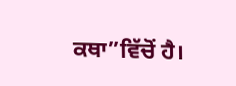ਕਥਾ”ਵਿੱਚੋਂ ਹੈ।